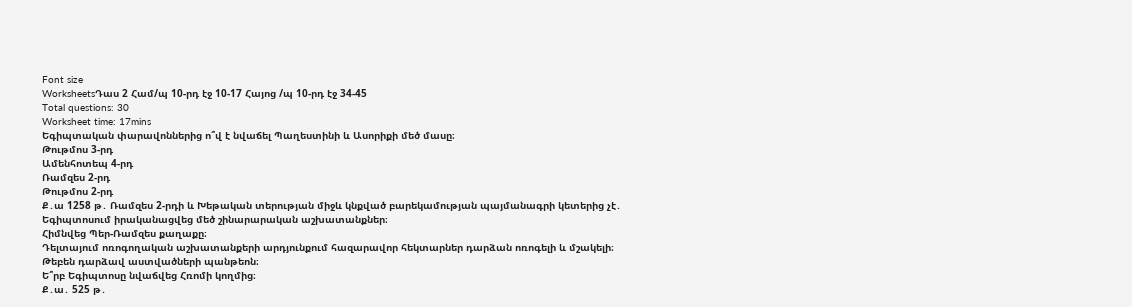Font size
WorksheetsԴաս 2 Համ/պ 10-րդ էջ 10-17 Հայոց /պ 10-րդ էջ 34-45
Total questions: 30
Worksheet time: 17mins
Եգիպտական փարավոններից ո՞վ է նվաճել Պաղեստինի և Ասորիքի մեծ մասը։
Թութմոս 3-րդ
Ամենհոտեպ 4-րդ
Ռամզես 2-րդ
Թութմոս 2-րդ
Ք․ա 1258 թ․ Ռամզես 2-րդի և Խեթական տերության միջև կնքված բարեկամության պայմանագրի կետերից չէ․
Եգիպտոսում իրականացվեց մեծ շինարարական աշխատանքներ։
Հիմնվեց Պեր-Ռամզես քաղաքը։
Դելտայում ոռոգողական աշխատանքերի արդյունքում հազարավոր հեկտարներ դարձան ոռոգելի և մշակելի։
Թեբեն դարձավ աստվածների պանթեոն։
Ե՞րբ Եգիպտոսը նվաճվեց Հռոմի կողմից։
Ք․ա․ 525 թ․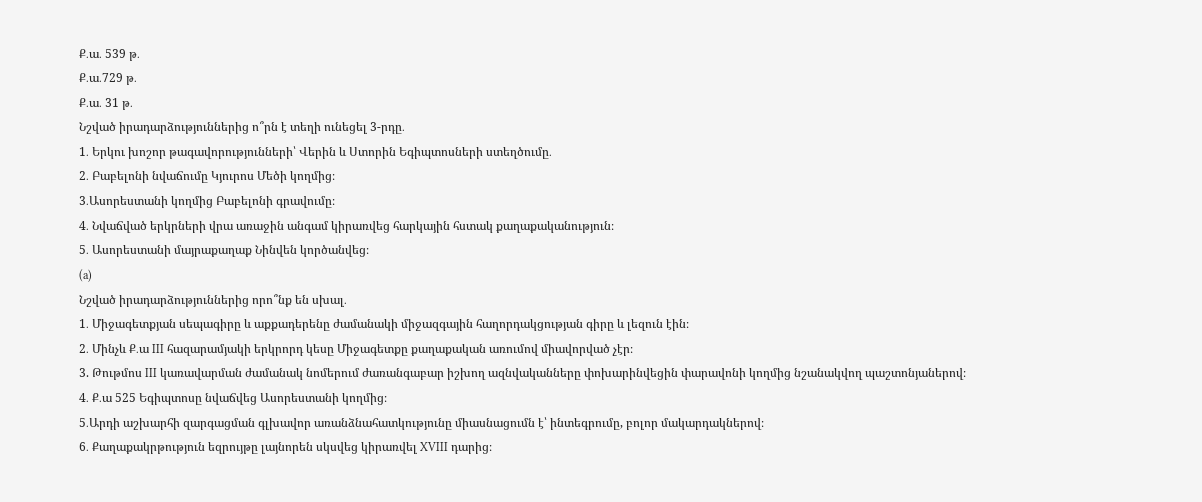Ք․ա․ 539 թ․
Ք․ա․729 թ․
Ք․ա․ 31 թ․
Նշված իրադարձություններից ո՞րն է տեղի ունեցել 3-րդը․
1․ Երկու խոշոր թագավորությունների՝ Վերին և Ստորին Եգիպտոսների ստեղծումը․
2․ Բաբելոնի նվաճումը Կյուրոս Մեծի կողմից։
3․Ասորեստանի կողմից Բաբելոնի գրավումը։
4․ Նվաճված երկրների վրա առաջին անգամ կիրառվեց հարկային հստակ քաղաքականություն։
5․ Ասորեստանի մայրաքաղաք Նինվեն կործանվեց։
(a)
Նշված իրադարձություններից որո՞նք են սխալ․
1․ Միջագետքյան սեպագիրը և աքքադերենը ժամանակի միջազգային հաղորդակցության գիրը և լեզուն էին։
2․ Մինչև Ք․ա III հազարամյակի երկրորդ կեսը Միջագետքը քաղաքական առումով միավորված չէր։
3. Թութմոս III կառավարման ժամանակ նոմերում ժառանգաբար իշխող ազնվականները փոխարինվեցին փարավոնի կողմից նշանակվող պաշտոնյաներով։
4․ Ք․ա 525 Եգիպտոսը նվաճվեց Ասորեստանի կողմից։
5․Արդի աշխարհի զարգացման գլխավոր առանձնահատկությունը միասնացումն է՝ ինտեգրումը, բոլոր մակարդակներով։
6․ Քաղաքակրթություն եզրույթը լայնորեն սկսվեց կիրառվել XVIII դարից։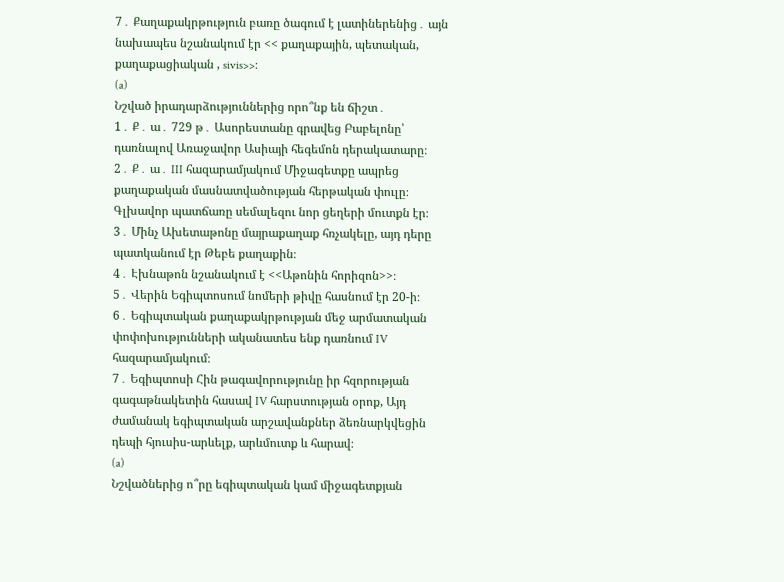7․ Քաղաքակրթություն բառը ծագում է լատիներենից․ այն նախապես նշանակում էր << քաղաքային, պետական, քաղաքացիական , sivis>>։
(a)
Նշված իրադարձություններից որո՞նք են ճիշտ․
1․ Ք․ ա․ 729 թ․ Ասորեստանը գրավեց Բաբելոնը՝ դառնալով Առաջավոր Ասիայի հեգեմոն դերակատարը։
2․ Ք․ ա․ III հազարամյակում Միջագետքը ապրեց քաղաքական մասնատվածության հերթական փուլը։ Գլխավոր պատճառը սեմալեզու նոր ցեղերի մուտքն էր։
3․ Մինչ Ախետաթոնը մայրաքաղաք հռչակելը, այդ դերը պատկանում էր Թեբե քաղաքին։
4․ Էխնաթոն նշանակում է <<Աթոնին հորիզոն>>։
5․ Վերին Եգիպտոսում նոմերի թիվը հասնում էր 20-ի։
6․ Եգիպտական քաղաքակրթության մեջ արմատական փոփոխությունների ականատես ենք դառնում IV հազարամյակում։
7․ Եգիպտոսի Հին թագավորությունը իր հզորության գագաթնակետին հասավ IV հարստության օրոք, Այդ ժամանակ եգիպտական արշավանքներ ձեռնարկվեցին դեպի հյուսիս-արևելք, արևմուտք և հարավ։
(a)
Նշվածներից ո՞րը եգիպտական կամ միջագետքյան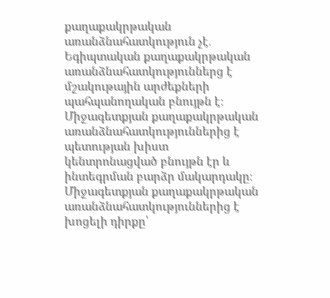քաղաքակրթական առանձնահատկություն չէ․
Եգիպտական քաղաքակրթական առանձնահատկություններց է մշակութային արժեքների պահպանողական բնույթն է։
Միջագետքյան քաղաքակրթական առանձնահատկություններից է պետության խիստ կենտրոնացված բնույթն էր և ինտեգրման բարձր մակարդակը։
Միջագետքյան քաղաքակրթական առանձնահատկություններից է խոցելի դիրքը՝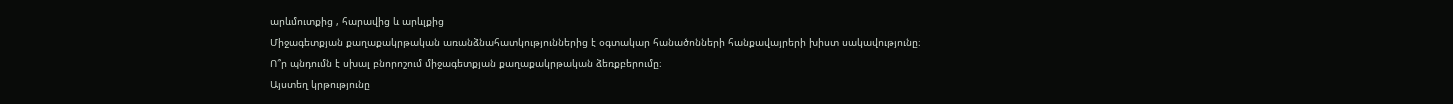արևմուտքից , հարավից և արևլքից
Միջագետքյան քաղաքակրթական առանձնահատկություններից է օգտակար հանածոնների հանքավայրերի խիստ սակավությունը։
Ո՞ր պնդումն է սխալ բնորոշում միջագետքյան քաղաքակրթական ձեռքբերումը։
Այստեղ կրթությունը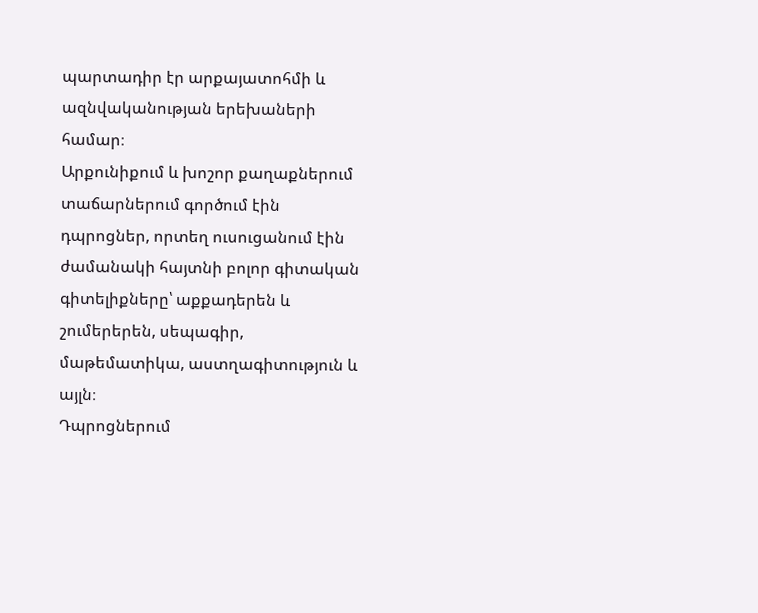պարտադիր էր արքայատոհմի և ազնվականության երեխաների համար։
Արքունիքում և խոշոր քաղաքներում տաճարներում գործում էին դպրոցներ, որտեղ ուսուցանում էին ժամանակի հայտնի բոլոր գիտական գիտելիքները՝ աքքադերեն և շումերերեն, սեպագիր, մաթեմատիկա, աստղագիտություն և այլն։
Դպրոցներում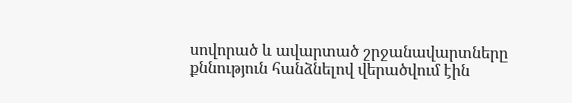սովորած և ավարտած շրջանավարտները քննություն հանձնելով վերածվում էին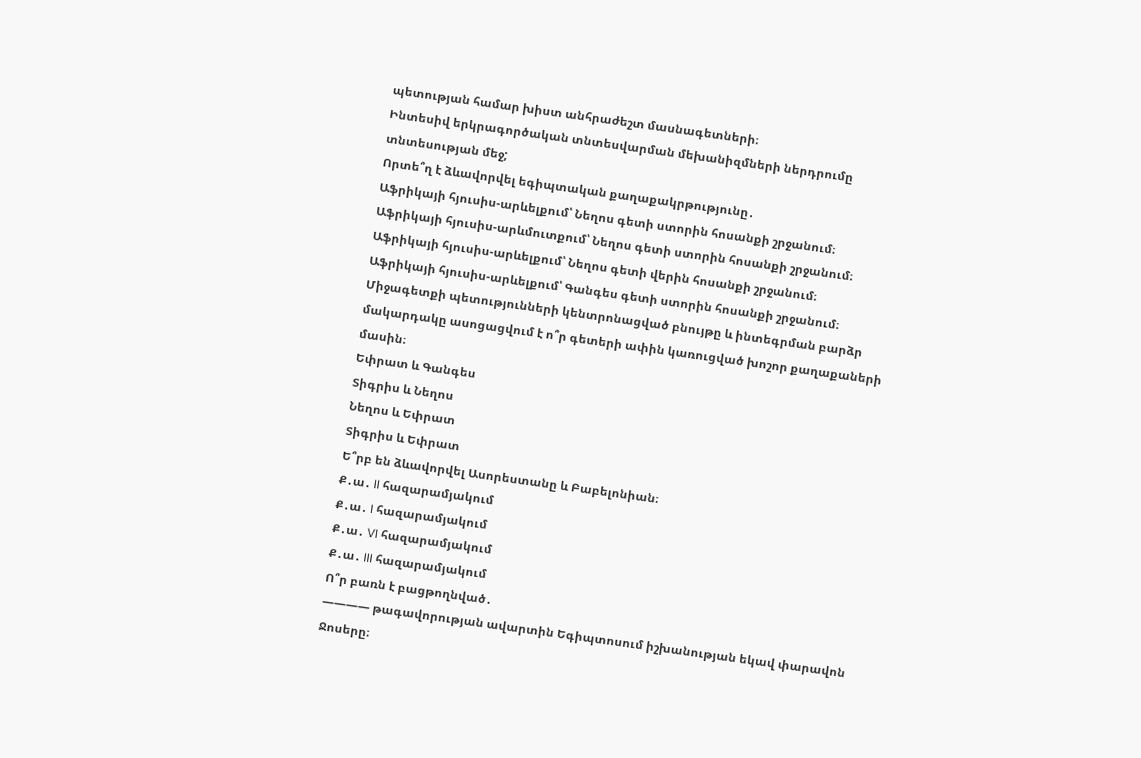պետության համար խիստ անհրաժեշտ մասնագետների։
Ինտեսիվ երկրագործական տնտեսվարման մեխանիզմների ներդրումը տնտեսության մեջ;
Որտե՞ղ է ձևավորվել եգիպտական քաղաքակրթությունը․
Աֆրիկայի հյուսիս-արևելքում՝ Նեղոս գետի ստորին հոսանքի շրջանում։
Աֆրիկայի հյուսիս-արևմուտքում՝ Նեղոս գետի ստորին հոսանքի շրջանում։
Աֆրիկայի հյուսիս-արևելքում՝ Նեղոս գետի վերին հոսանքի շրջանում։
Աֆրիկայի հյուսիս-արևելքում՝ Գանգես գետի ստորին հոսանքի շրջանում։
Միջագետքի պետությունների կենտրոնացված բնույթը և ինտեգրման բարձր մակարդակը ասոցացվում է ո՞ր գետերի ափին կառուցված խոշոր քաղաքաների մասին։
Եփրատ և Գանգես
Տիգրիս և Նեղոս
Նեղոս և Եփրատ
Տիգրիս և Եփրատ
Ե՞րբ են ձևավորվել Ասորեստանը և Բաբելոնիան։
Ք․ա․ II հազարամյակում
Ք․ա․ I հազարամյակում
Ք․ա․ VI հազարամյակում
Ք․ա․ III հազարամյակում
Ո՞ր բառն է բացթողնված․
———— թագավորության ավարտին Եգիպտոսում իշխանության եկավ փարավոն Ջոսերը։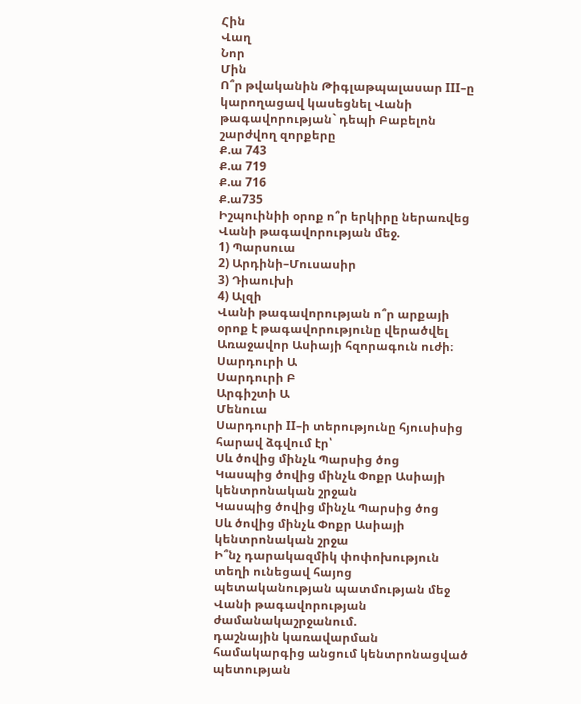Հին
Վաղ
Նոր
Մին
Ո՞ր թվականին Թիգլաթպալասար III–ը կարողացավ կասեցնել Վանի թագավորության` դեպի Բաբելոն շարժվող զորքերը
Ք.ա 743
Ք.ա 719
Ք.ա 716
Ք.ա735
Իշպուինիի օրոք ո՞ր երկիրը ներառվեց Վանի թագավորության մեջ.
1) Պարսուա
2) Արդինի–Մուսասիր
3) Դիաուխի
4) Ալզի
Վանի թագավորության ո՞ր արքայի օրոք է թագավորությունը վերածվել Առաջավոր Ասիայի հզորագուն ուժի։
Սարդուրի Ա
Սարդուրի Բ
Արգիշտի Ա
Մենուա
Սարդուրի II–ի տերությունը հյուսիսից հարավ ձգվում էր՝
Սև ծովից մինչև Պարսից ծոց
Կասպից ծովից մինչև Փոքր Ասիայի կենտրոնական շրջան
Կասպից ծովից մինչև Պարսից ծոց
Սև ծովից մինչև Փոքր Ասիայի կենտրոնական շրջա
Ի՞նչ դարակազմիկ փոփոխություն տեղի ունեցավ հայոց պետականության պատմության մեջ Վանի թագավորության ժամանակաշրջանում.
դաշնային կառավարման համակարգից անցում կենտրոնացված պետության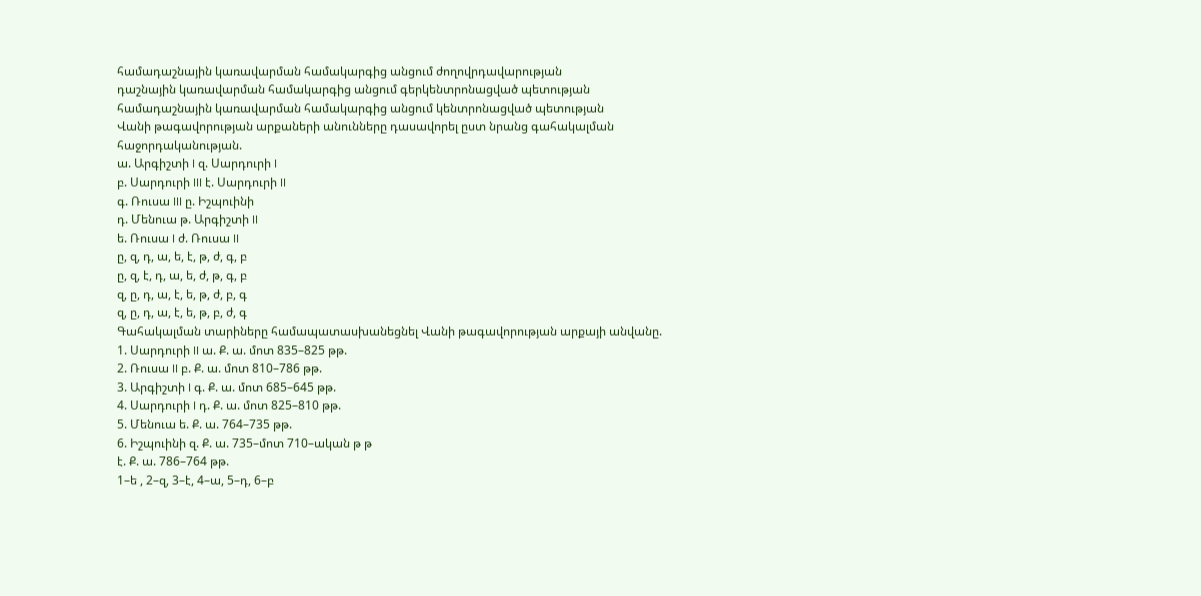համադաշնային կառավարման համակարգից անցում ժողովրդավարության
դաշնային կառավարման համակարգից անցում գերկենտրոնացված պետության
համադաշնային կառավարման համակարգից անցում կենտրոնացված պետության
Վանի թագավորության արքաների անունները դասավորել ըստ նրանց գահակալման հաջորդականության.
ա. Արգիշտի I զ. Սարդուրի I
բ. Սարդուրի III է. Սարդուրի II
գ. Ռուսա III ը. Իշպուինի
դ. Մենուա թ. Արգիշտի II
ե. Ռուսա I ժ. Ռուսա II
ը, զ, դ, ա, ե, է, թ, ժ, գ, բ
ը, զ, է, դ, ա, ե, ժ, թ, գ, բ
զ, ը, դ, ա, է, ե, թ, ժ, բ, գ
զ, ը, դ, ա, է, ե, թ, բ, ժ, գ
Գահակալման տարիները համապատասխանեցնել Վանի թագավորության արքայի անվանը.
1. Սարդուրի II ա. Ք. ա. մոտ 835–825 թթ.
2. Ռուսա II բ. Ք. ա. մոտ 810–786 թթ.
3. Արգիշտի I գ. Ք. ա. մոտ 685–645 թթ.
4. Սարդուրի I դ. Ք. ա. մոտ 825–810 թթ.
5. Մենուա ե. Ք. ա. 764–735 թթ.
6. Իշպուինի զ. Ք. ա. 735–մոտ 710–ական թ թ
է. Ք. ա. 786–764 թթ.
1–ե , 2–զ, 3–է, 4–ա, 5–դ, 6–բ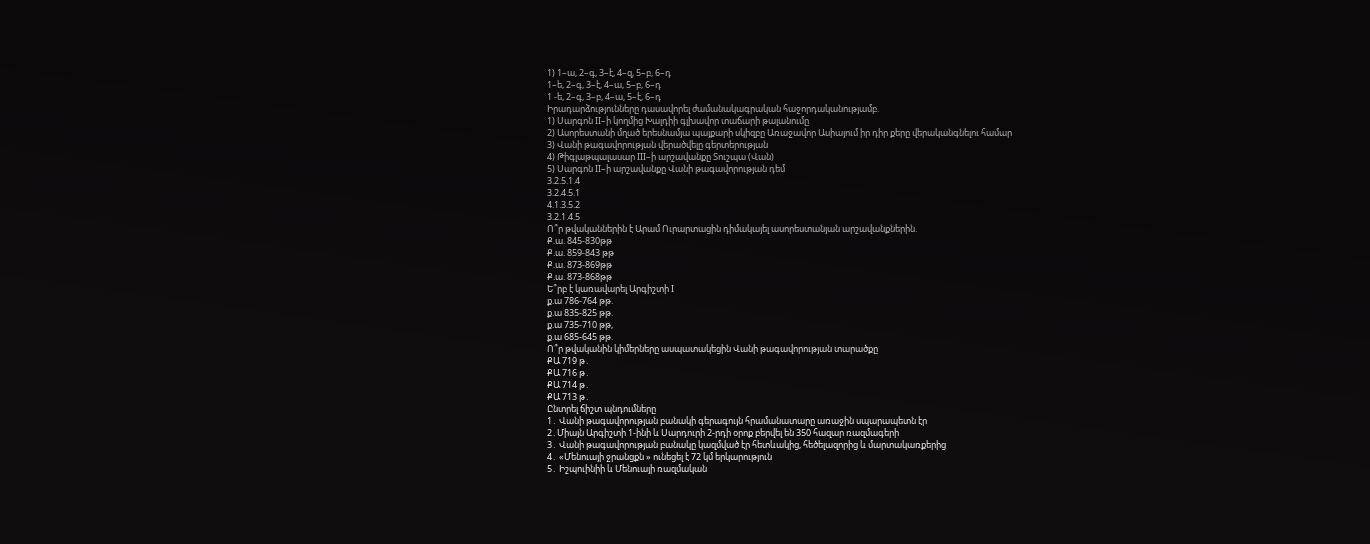1) 1–ա, 2–գ, 3–է, 4–զ, 5–բ, 6–դ
1–ե, 2–գ, 3–է, 4–ա, 5–բ, 6–դ
1 -ե, 2–գ, 3–բ, 4–ա, 5–է, 6–դ
Իրադարձությունները դասավորել ժամանակագրական հաջորդականությամբ.
1) Սարգոն II–ի կողմից Խալդիի գլխավոր տաճարի թալանումը
2) Ասորեստանի մղած երեսնամյա պայքարի սկիզբը Առաջավոր Ասիայում իր դիր քերը վերականգնելու համար
3) Վանի թագավորության վերածվելը գերտերության
4) Թիգլաթպալասար III–ի արշավանքը Տուշպա (Վան)
5) Սարգոն II–ի արշավանքը Վանի թագավորության դեմ
3.2.5.1.4
3.2.4.5.1
4.1.3.5.2
3.2.1.4.5
Ո՞ր թվականներին է Արամ Ուրարտացին դիմակայել ասորեստանյան արշավանքներին.
Ք.ա. 845-830թթ
Ք.ա. 859-843 թթ
Ք.ա. 873-869թթ
Ք.ա. 873-868թթ
Ե՞րբ է կառավարել Արգիշտի I
ք.ա 786-764 թթ.
ք.ա 835-825 թթ.
ք.ա 735-710 թթ,
ք.ա 685-645 թթ.
Ո՞ր թվականին կիմերները ասպատակեցին Վանի թագավորության տարածքը
ՔԱ 719 թ․
ՔԱ 716 թ․
ՔԱ 714 թ․
ՔԱ 713 թ․
Ընտրել ճիշտ պնդումները
1․ Վանի թագավորության բանակի գերագույն հրամանատարը առաջին սպարապետն էր
2․Միայն Արգիշտի 1-ինի և Սարդուրի 2-րդի օրոք բերվել են 350 հազար ռազմագերի
3․ Վանի թագավորության բանակը կազմված էր հետևակից, հեծելազորից և մարտակառքերից
4․ «Մենուայի ջրանցքն » ունեցել է 72 կմ երկարություն
5․ Իշպուինիի և Մենուայի ռազմական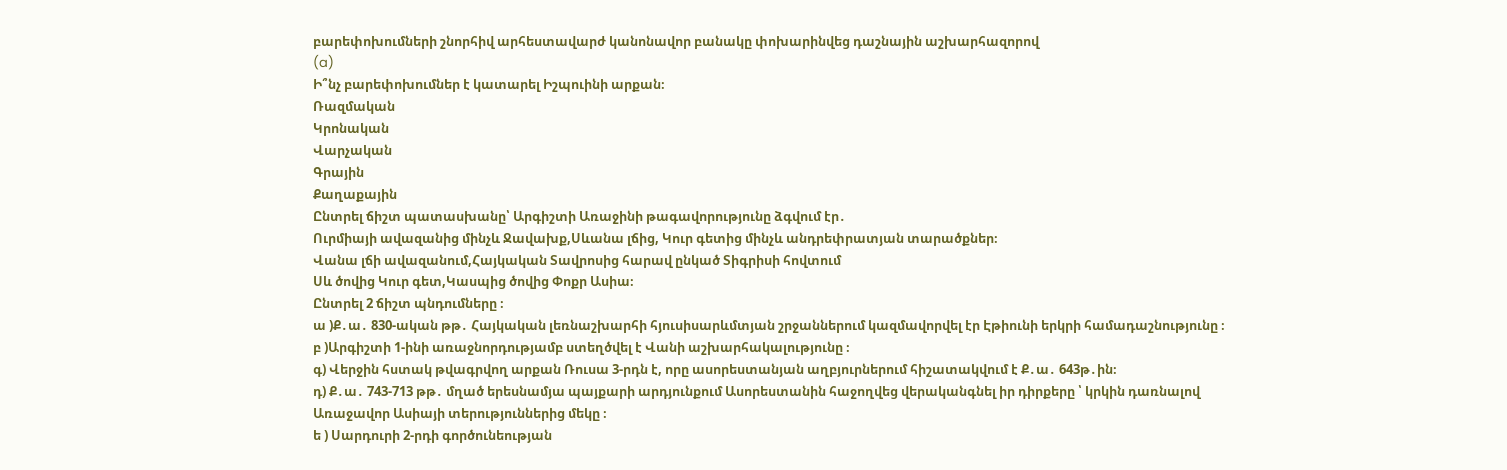բարեփոխումների շնորհիվ արհեստավարժ կանոնավոր բանակը փոխարինվեց դաշնային աշխարհազորով
(a)
Ի՞նչ բարեփոխումներ է կատարել Իշպուինի արքան։
Ռազմական
Կրոնական
Վարչական
Գրային
Քաղաքային
Ընտրել ճիշտ պատասխանը՝ Արգիշտի Առաջինի թագավորությունը ձգվում էր․
Ուրմիայի ավազանից մինչև Ջավախք,Սևանա լճից, Կուր գետից մինչև անդրեփրատյան տարածքներ։
Վանա լճի ավազանում,Հայկական Տավրոսից հարավ ընկած Տիգրիսի հովտում
Սև ծովից Կուր գետ,Կասպից ծովից Փոքր Ասիա։
Ընտրել 2 ճիշտ պնդումները ։
ա )Ք․ա․ 830-ական թթ․ Հայկական լեռնաշխարհի հյուսիսարևմտյան շրջաններում կազմավորվել էր Էթիունի երկրի համադաշնությունը ։
բ )Արգիշտի 1-ինի առաջնորդությամբ ստեղծվել է Վանի աշխարհակալությունը ։
գ) Վերջին հստակ թվագրվող արքան Ռուսա 3-րդն է, որը ասորեստանյան աղբյուրներում հիշատակվում է Ք․ա․ 643թ․ին։
դ) Ք․ա․ 743-713 թթ․ մղած երեսնամյա պայքարի արդյունքում Ասորեստանին հաջողվեց վերականգնել իր դիրքերը ՝ կրկին դառնալով Առաջավոր Ասիայի տերություններից մեկը ։
ե ) Սարդուրի 2-րդի գործունեության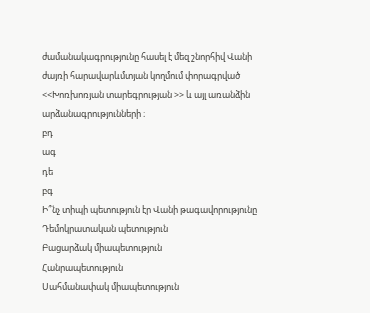ժամանակագրությունը հասել է մեզ շնորհիվ Վանի ժայռի հարավարևմտյան կողմում փորագրված <<Խոռխոռյան տարեգրության >> և այլ առանձին արձանագրությունների ։
բդ
ագ
դե
բգ
Ի՞նչ տիպի պետություն էր Վանի թագավորությունը
Դեմոկրատական պետություն
Բացարձակ միապետություն
Հանրապետություն
Սահմանափակ միապետություն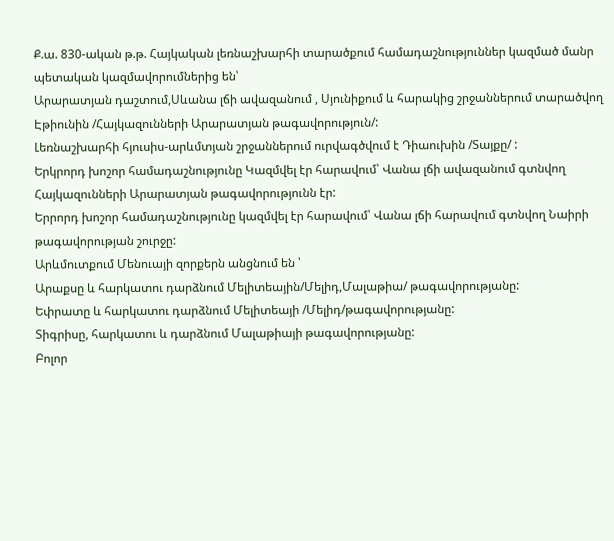Ք.ա. 830-ական թ.թ. Հայկական լեռնաշխարհի տարածքում համադաշնություններ կազմած մանր պետական կազմավորումներից են՝
Արարատյան դաշտում,Սևանա լճի ավազանում , Սյունիքում և հարակից շրջաններում տարածվող Էթիունին /Հայկազունների Արարատյան թագավորություն/:
Լեռնաշխարհի հյուսիս-արևմտյան շրջաններում ուրվագծվում է Դիաուխին /Տայքը/ :
Երկրորդ խոշոր համադաշնությունը Կազմվել էր հարավում՝ Վանա լճի ավազանում գտնվող Հայկազունների Արարատյան թագավորությունն էր:
Երրորդ խոշոր համադաշնությունը կազմվել էր հարավում՝ Վանա լճի հարավում գտնվող Նաիրի թագավորության շուրջը:
Արևմուտքում Մենուայի զորքերն անցնում են ՝
Արաքսը և հարկատու դարձնում Մելիտեային/Մելիդ,Մալաթիա/ թագավորությանը:
Եփրատը և հարկատու դարձնում Մելիտեայի /Մելիդ/թագավորությանը:
Տիգրիսը, հարկատու և դարձնում Մալաթիայի թագավորությանը:
Բոլոր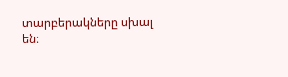տարբերակները սխալ են։